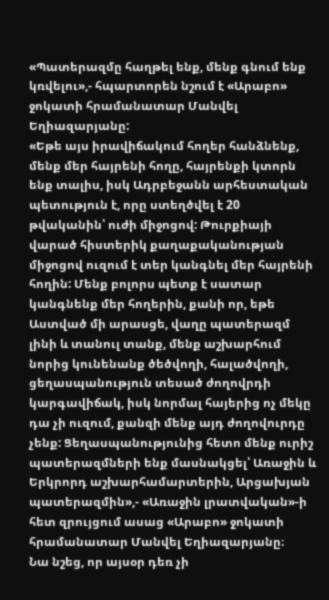«Պատերազմը հաղթել ենք, մենք գնում ենք կռվելու»,- հպարտորեն նշում է «Արաբո» ջոկատի հրամանատար Մանվել Եղիազարյանը:
«Եթե այս իրավիճակում հողեր հանձնենք, մենք մեր հայրենի հողը, հայրենքի կտորն ենք տալիս, իսկ Ադրբեջանն արհեստական պետություն է, որը ստեղծվել է 20 թվականին՝ ուժի միջոցով: Թուրքիայի վարած հիստերիկ քաղաքականության միջոցով ուզում է տեր կանգնել մեր հայրենի հողին: Մենք բոլորս պետք է սատար կանգնենք մեր հողերին, քանի որ, եթե Աստված մի արասցե, վաղը պատերազմ լինի և տանուլ տանք, մենք աշխարհում նորից կունենանք ծեծվողի, հալածվողի, ցեղասպանություն տեսած ժողովրդի կարգավիճակ, իսկ նորմալ հայերից ոչ մեկը դա չի ուզում, քանզի մենք այդ ժողովուրդը չենք: Ցեղասպանությունից հետո մենք ուրիշ պատերազմների ենք մասնակցել՝ Առաջին և Երկրորդ աշխարհամարտերին, Արցախյան պատերազմին»,- «Առաջին լրատվական»-ի հետ զրույցում ասաց «Արաբո» ջոկատի հրամանատար Մանվել Եղիազարյանը։
Նա նշեց, որ այսօր դեռ չի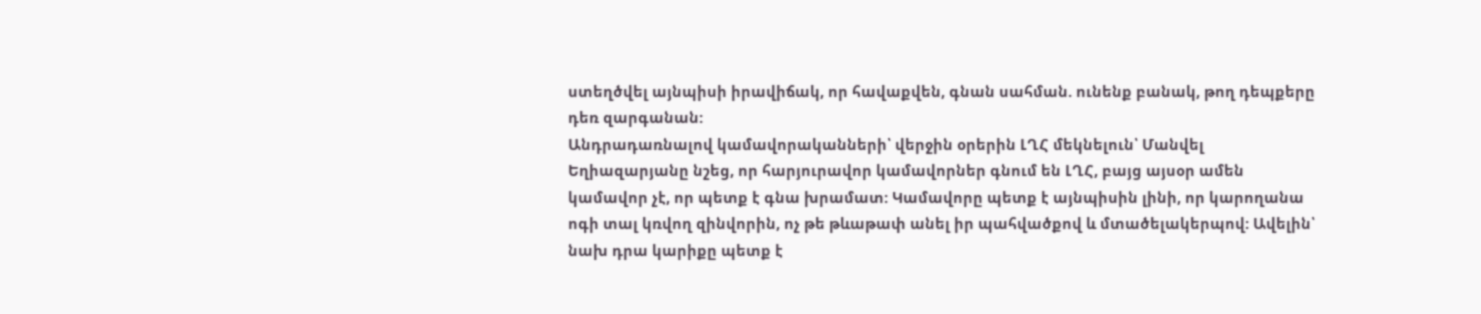ստեղծվել այնպիսի իրավիճակ, որ հավաքվեն, գնան սահման. ունենք բանակ, թող դեպքերը դեռ զարգանան:
Անդրադառնալով կամավորականների՝ վերջին օրերին ԼՂՀ մեկնելուն՝ Մանվել Եղիազարյանը նշեց, որ հարյուրավոր կամավորներ գնում են ԼՂՀ, բայց այսօր ամեն կամավոր չէ, որ պետք է գնա խրամատ: Կամավորը պետք է այնպիսին լինի, որ կարողանա ոգի տալ կռվող զինվորին, ոչ թե թևաթափ անել իր պահվածքով և մտածելակերպով: Ավելին՝ նախ դրա կարիքը պետք է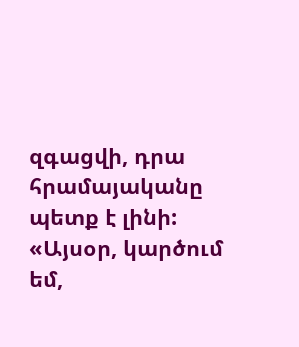զգացվի, դրա հրամայականը պետք է լինի:
«Այսօր, կարծում եմ,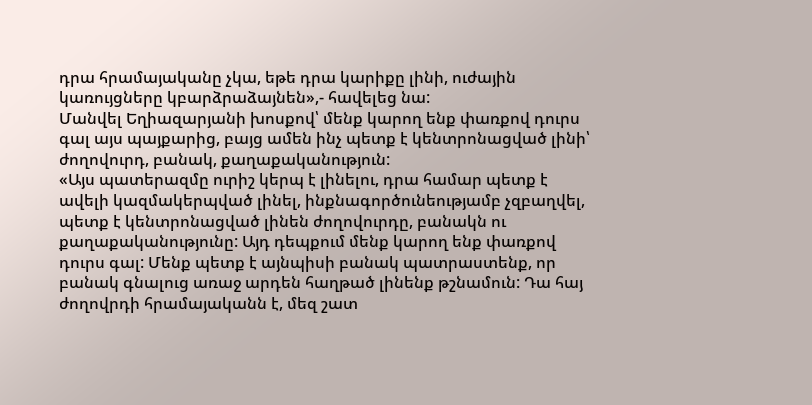դրա հրամայականը չկա, եթե դրա կարիքը լինի, ուժային կառույցները կբարձրաձայնեն»,- հավելեց նա:
Մանվել Եղիազարյանի խոսքով՝ մենք կարող ենք փառքով դուրս գալ այս պայքարից, բայց ամեն ինչ պետք է կենտրոնացված լինի՝ ժողովուրդ, բանակ, քաղաքականություն:
«Այս պատերազմը ուրիշ կերպ է լինելու, դրա համար պետք է ավելի կազմակերպված լինել, ինքնագործունեությամբ չզբաղվել, պետք է կենտրոնացված լինեն ժողովուրդը, բանակն ու քաղաքականությունը: Այդ դեպքում մենք կարող ենք փառքով դուրս գալ: Մենք պետք է այնպիսի բանակ պատրաստենք, որ բանակ գնալուց առաջ արդեն հաղթած լինենք թշնամուն: Դա հայ ժողովրդի հրամայականն է, մեզ շատ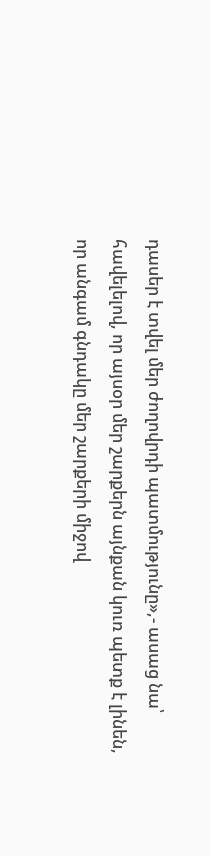դասեր է տվել մեր ժողովրդի պատմությունը»,- ասաց նա՝ հավելելով, որ այսօր մեր շարքերն այնքան կուռ պետք է լինեն, որ անգամ գնդակը մեր շարքերի միջով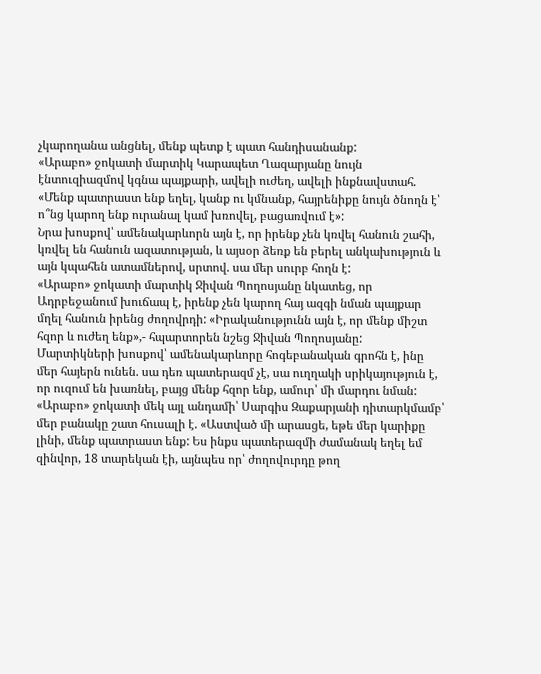չկարողանա անցնել, մենք պետք է պատ հանդիսանանք:
«Արաբո» ջոկատի մարտիկ Կարապետ Ղազարյանը նույն էնտուզիազմով կգնա պայքարի, ավելի ուժեղ, ավելի ինքնավստահ. «Մենք պատրաստ ենք եղել, կանք ու կմնանք, հայրենիքը նույն ծնողն է՝ ո՞նց կարող ենք ուրանալ կամ խռովել, բացառվում է»:
Նրա խոսքով՝ ամենակարևորն այն է, որ իրենք չեն կռվել հանուն շահի, կռվել են հանուն ազատության, և այսօր ձեռք են բերել անկախություն և այն կպահեն ատամներով, սրտով. սա մեր սուրբ հողն է:
«Արաբո» ջոկատի մարտիկ Ջիվան Պողոսյանը նկատեց, որ Ադրբեջանում խուճապ է, իրենք չեն կարող հայ ազգի նման պայքար մղել հանուն իրենց ժողովրդի: «Իրականությունն այն է, որ մենք միշտ հզոր և ուժեղ ենք»,- հպարտորեն նշեց Ջիվան Պողոսյանը:
Մարտիկների խոսքով՝ ամենակարևորը հոգեբանական գրոհն է, ինը մեր հայերն ունեն. սա դեռ պատերազմ չէ, սա ուղղակի սրիկայություն է, որ ուզում են խառնել, բայց մենք հզոր ենք, ամուր՝ մի մարդու նման:
«Արաբո» ջոկատի մեկ այլ անդամի՝ Սարգիս Զաքարյանի դիտարկմամբ՝ մեր բանակը շատ հուսալի է. «Աստված մի արասցե, եթե մեր կարիքը լինի, մենք պատրաստ ենք: Ես ինքս պատերազմի ժամանակ եղել եմ զինվոր, 18 տարեկան էի, այնպես որ՝ ժողովուրդը թող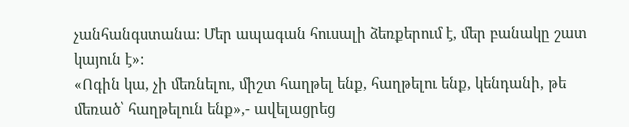չանհանգստանա: Մեր ապագան հուսալի ձեռքերում է, մեր բանակը շատ կայուն է»:
«Ոգին կա, չի մեռնելու, միշտ հաղթել ենք, հաղթելու ենք, կենդանի, թե մեռած՝ հաղթելուն ենք»,- ավելացրեց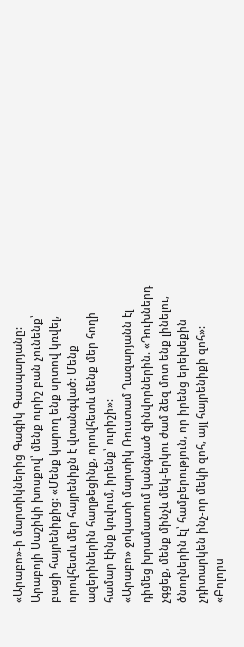«Արաբո»-ի մարտիկներից Գագիկ Գասպարյանը:
Արաբոյի Սաշիկի խոսքով՝ մենք ուրիշ բան չունենք՝ բացի հայրենիքից: «Մենք կարող ենք սրտով կռվել, որովհետև մեր հայրենիքն է վտանգված: Մենք ազերիներին հաղթեցինք, որովհետև մենք մեր հողի համար էինք կռվում, իրենք՝ ուրիշի»:
«Արաբո» ջոկատի մարտիկ Ռուստամ Ղազարյանն էլ դիմեց խրամատում կանգնած զինվորներին. «Դուխներդ չգցեք, մենք մինչև մեկ-երկու ժամ ձեզ մոտ ենք լինելու, ծնողներին էլ՝ համբերություն, որ իրենց երեխեքին չդիտարկեն ինչ-որ մեկի զոհ, այլ հայրենիքի զոհ»:
«Բոլորս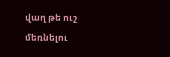վաղ թե ուշ մեռնելու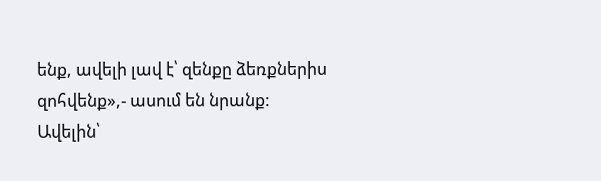ենք, ավելի լավ է՝ զենքը ձեռքներիս զոհվենք»,- ասում են նրանք:
Ավելին՝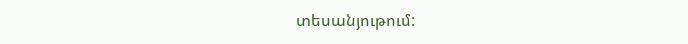տեսանյութում: